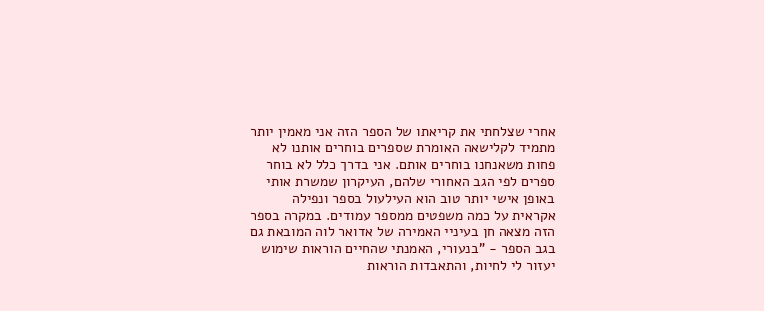אחרי שצלחתי את קריאתו של הספר הזה אני מאמין יותר מתמיד לקלישאה האומרת שספרים בוחרים אותנו לא פחות משאנחנו בוחרים אותם. אני בדרך כלל לא בוחר ספרים לפי הגב האחורי שלהם, העיקרון שמשרת אותי באופן אישי יותר טוב הוא העילעול בספר ונפילה אקראית על כמה משפטים ממספר עמודים. במקרה בספר הזה מצאה חן בעיניי האמירה של אדואר לוה המובאת גם בגב הספר - "בנעורי, האמנתי שהחיים הוראות שימוש יעזור לי לחיות, והתאבדות הוראות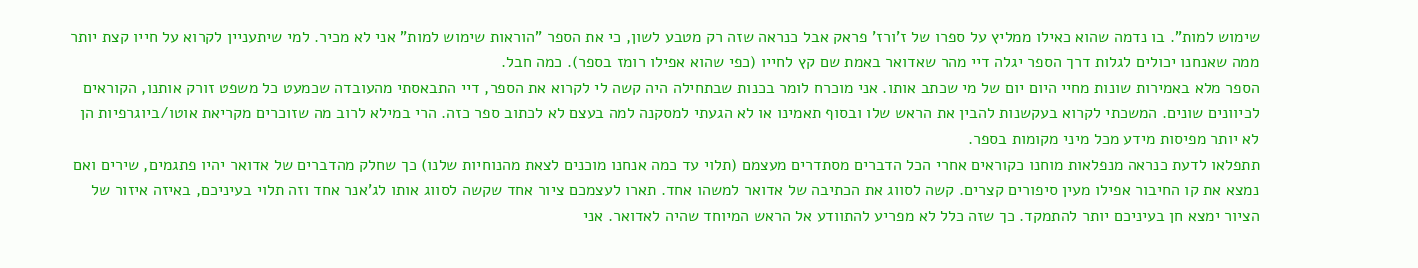שימוש למות". בו נדמה שהוא כאילו ממליץ על ספרו של ז'ורז' פראק אבל כנראה שזה רק מטבע לשון, כי את הספר "הוראות שימוש למות" אני לא מכיר. למי שיתעניין לקרוא על חייו קצת יותר ממה שאנחנו יכולים לגלות דרך הספר יגלה דיי מהר שאדואר באמת שם קץ לחייו (כפי שהוא אפילו רומז בספר). כמה חבל.
הספר מלא באמירות שונות מחיי היום יום של מי שכתב אותו. אני מוכרח לומר בכנות שבתחילה היה קשה לי לקרוא את הספר, דיי התבאסתי מהעובדה שכמעט כל משפט זורק אותנו, הקוראים לכיוונים שונים. המשכתי לקרוא בעקשנות להבין את הראש שלו ובסוף תאמינו או לא הגעתי למסקנה למה בעצם לא לכתוב ספר כזה. הרי במילא לרוב מה שזוכרים מקריאת אוטו/ביוגרפיות הן לא יותר מפיסות מידע מכל מיני מקומות בספר.
תתפלאו לדעת כנראה מנפלאות מוחנו כקוראים אחרי הכל הדברים מסתדרים מעצמם (תלוי עד כמה אנחנו מוכנים לצאת מהנוחיות שלנו) כך שחלק מהדברים של אדואר יהיו פתגמים, שירים ואם נמצא את קו החיבור אפילו מעין סיפורים קצרים. קשה לסווג את הכתיבה של אדואר למשהו אחד. תארו לעצמכם ציור אחד שקשה לסווג אותו לג'אנר אחד וזה תלוי בעיניכם, באיזה איזור של הציור ימצא חן בעיניכם יותר להתמקד. כך שזה כלל לא מפריע להתוודע אל הראש המיוחד שהיה לאדואר. אני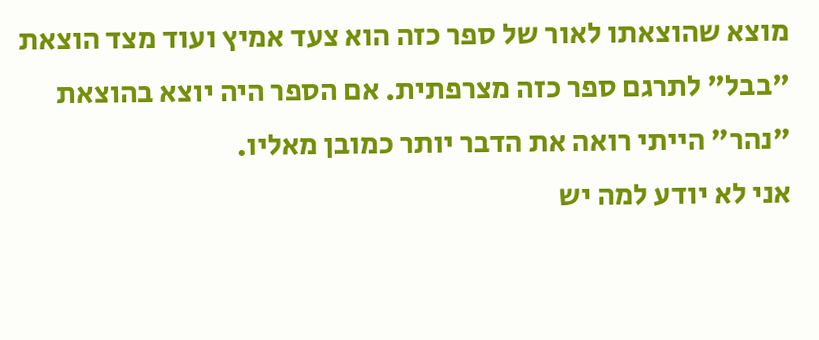מוצא שהוצאתו לאור של ספר כזה הוא צעד אמיץ ועוד מצד הוצאת "בבל" לתרגם ספר כזה מצרפתית. אם הספר היה יוצא בהוצאת "נהר" הייתי רואה את הדבר יותר כמובן מאליו.
אני לא יודע למה יש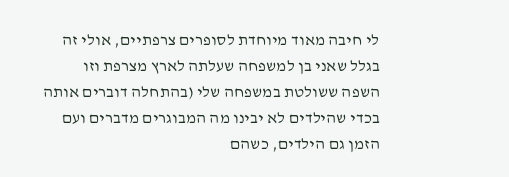לי חיבה מאוד מיוחדת לסופרים צרפתיים, אולי זה בגלל שאני בן למשפחה שעלתה לארץ מצרפת וזו השפה ששולטת במשפחה שלי (בהתחלה דוברים אותה בכדי שהילדים לא יבינו מה המבוגרים מדברים ועם הזמן גם הילדים, כשהם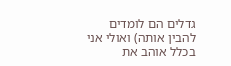גדלים הם לומדים להבין אותה) ואולי אני בכלל אוהב את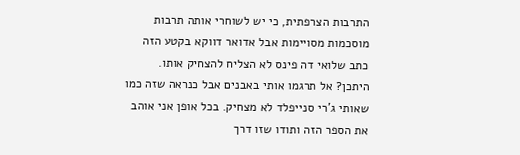התרבות הצרפתית, כי יש לשוחרי אותה תרבות מוסכמות מסויימות אבל אדואר דווקא בקטע הזה כתב שלואי דה פינס לא הצליח להצחיק אותו. היתכן? אל תרגמו אותי באבנים אבל כנראה שזה כמו שאותי ג'רי סנייפלד לא מצחיק. בכל אופן אני אוהב את הספר הזה ותודו שזו דרך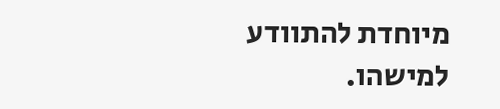מיוחדת להתוודע למישהו.